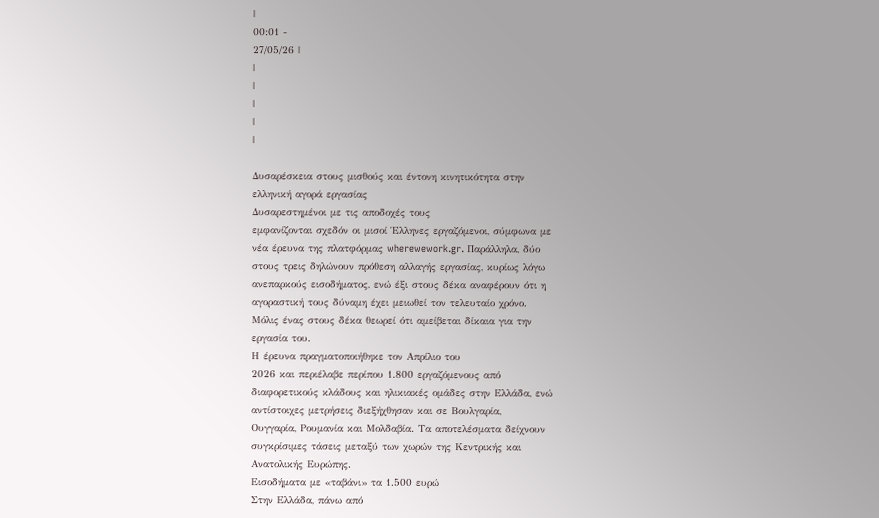|
00:01 -
27/05/26 |
|
|
|
|
|

Δυσαρέσκεια στους μισθούς και έντονη κινητικότητα στην
ελληνική αγορά εργασίας
Δυσαρεστημένοι με τις αποδοχές τους
εμφανίζονται σχεδόν οι μισοί Έλληνες εργαζόμενοι, σύμφωνα με
νέα έρευνα της πλατφόρμας wherewework.gr. Παράλληλα, δύο
στους τρεις δηλώνουν πρόθεση αλλαγής εργασίας, κυρίως λόγω
ανεπαρκούς εισοδήματος, ενώ έξι στους δέκα αναφέρουν ότι η
αγοραστική τους δύναμη έχει μειωθεί τον τελευταίο χρόνο.
Μόλις ένας στους δέκα θεωρεί ότι αμείβεται δίκαια για την
εργασία του.
Η έρευνα πραγματοποιήθηκε τον Απρίλιο του
2026 και περιέλαβε περίπου 1.800 εργαζόμενους από
διαφορετικούς κλάδους και ηλικιακές ομάδες στην Ελλάδα, ενώ
αντίστοιχες μετρήσεις διεξήχθησαν και σε Βουλγαρία,
Ουγγαρία, Ρουμανία και Μολδαβία. Τα αποτελέσματα δείχνουν
συγκρίσιμες τάσεις μεταξύ των χωρών της Κεντρικής και
Ανατολικής Ευρώπης.
Εισοδήματα με «ταβάνι» τα 1.500 ευρώ
Στην Ελλάδα, πάνω από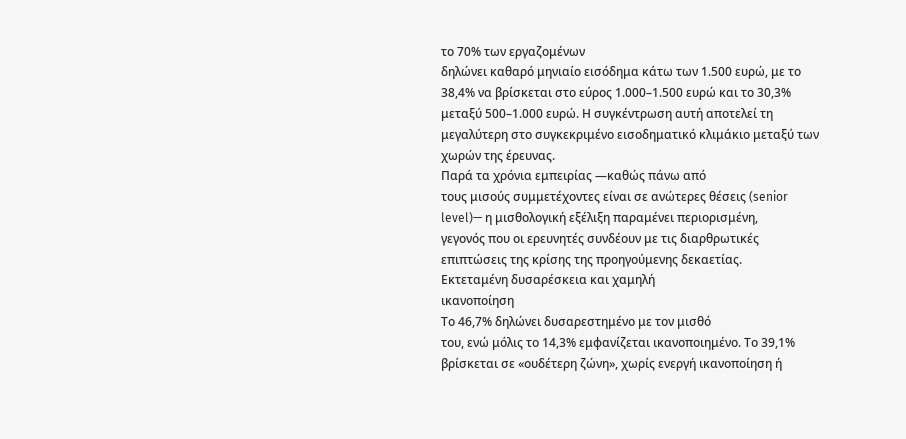το 70% των εργαζομένων
δηλώνει καθαρό μηνιαίο εισόδημα κάτω των 1.500 ευρώ, με το
38,4% να βρίσκεται στο εύρος 1.000–1.500 ευρώ και το 30,3%
μεταξύ 500–1.000 ευρώ. Η συγκέντρωση αυτή αποτελεί τη
μεγαλύτερη στο συγκεκριμένο εισοδηματικό κλιμάκιο μεταξύ των
χωρών της έρευνας.
Παρά τα χρόνια εμπειρίας —καθώς πάνω από
τους μισούς συμμετέχοντες είναι σε ανώτερες θέσεις (senior
level)— η μισθολογική εξέλιξη παραμένει περιορισμένη,
γεγονός που οι ερευνητές συνδέουν με τις διαρθρωτικές
επιπτώσεις της κρίσης της προηγούμενης δεκαετίας.
Εκτεταμένη δυσαρέσκεια και χαμηλή
ικανοποίηση
Το 46,7% δηλώνει δυσαρεστημένο με τον μισθό
του, ενώ μόλις το 14,3% εμφανίζεται ικανοποιημένο. Το 39,1%
βρίσκεται σε «ουδέτερη ζώνη», χωρίς ενεργή ικανοποίηση ή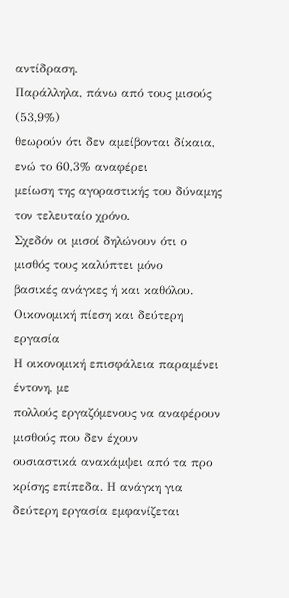αντίδραση.
Παράλληλα, πάνω από τους μισούς (53,9%)
θεωρούν ότι δεν αμείβονται δίκαια, ενώ το 60,3% αναφέρει
μείωση της αγοραστικής του δύναμης τον τελευταίο χρόνο.
Σχεδόν οι μισοί δηλώνουν ότι ο μισθός τους καλύπτει μόνο
βασικές ανάγκες ή και καθόλου.
Οικονομική πίεση και δεύτερη εργασία
Η οικονομική επισφάλεια παραμένει έντονη, με
πολλούς εργαζόμενους να αναφέρουν μισθούς που δεν έχουν
ουσιαστικά ανακάμψει από τα προ κρίσης επίπεδα. Η ανάγκη για
δεύτερη εργασία εμφανίζεται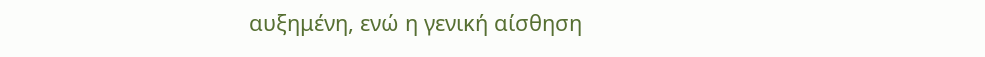αυξημένη, ενώ η γενική αίσθηση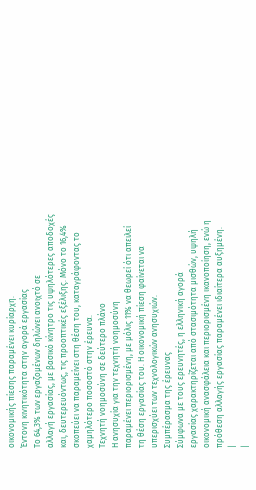οικονομικής πίεσης παραμένει κυρίαρχη.
Έντονη κινητικότητα στην αγορά εργασίας
Το 64,3% των εργαζομένων δηλώνει ανοιχτό σε
αλλαγή εργασίας, με βασικό κίνητρο τις υψηλότερες αποδοχές
και, δευτερευόντως, τις προοπτικές εξέλιξης. Μόνο το 16,4%
σκοπεύει να παραμείνει στη θέση του, καταγράφοντας το
χαμηλότερο ποσοστό στην έρευνα.
Τεχνητή νοημοσύνη σε δεύτερο πλάνο
Η ανησυχία για την τεχνητή νοημοσύνη
παραμένει περιορισμένη, με μόλις 11% να θεωρεί ότι απειλεί
τη θέση εργασίας του. Η οικονομική πίεση φαίνεται να
υπερισχύει των τεχνολογικών ανησυχιών.
Συμπέρασμα της έρευνας
Σύμφωνα με τους ερευνητές, η ελληνική αγορά
εργασίας χαρακτηρίζεται από στασιμότητα μισθών, υψηλή
οικονομική ανασφάλεια και περιορισμένη ικανοποίηση, ενώ η
πρόθεση αλλαγής εργασίας παραμένει ιδιαίτερα αυξημένη.
|
|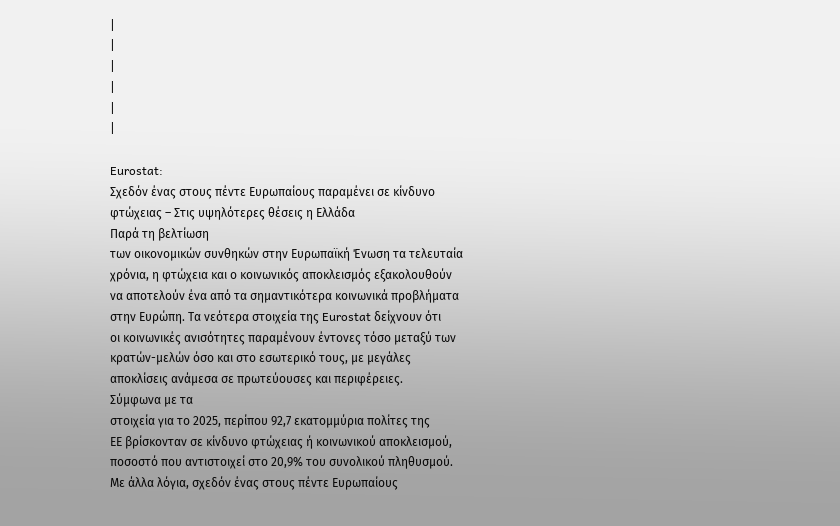|
|
|
|
|
|

Eurostat:
Σχεδόν ένας στους πέντε Ευρωπαίους παραμένει σε κίνδυνο
φτώχειας – Στις υψηλότερες θέσεις η Ελλάδα
Παρά τη βελτίωση
των οικονομικών συνθηκών στην Ευρωπαϊκή Ένωση τα τελευταία
χρόνια, η φτώχεια και ο κοινωνικός αποκλεισμός εξακολουθούν
να αποτελούν ένα από τα σημαντικότερα κοινωνικά προβλήματα
στην Ευρώπη. Τα νεότερα στοιχεία της Eurostat δείχνουν ότι
οι κοινωνικές ανισότητες παραμένουν έντονες τόσο μεταξύ των
κρατών-μελών όσο και στο εσωτερικό τους, με μεγάλες
αποκλίσεις ανάμεσα σε πρωτεύουσες και περιφέρειες.
Σύμφωνα με τα
στοιχεία για το 2025, περίπου 92,7 εκατομμύρια πολίτες της
ΕΕ βρίσκονταν σε κίνδυνο φτώχειας ή κοινωνικού αποκλεισμού,
ποσοστό που αντιστοιχεί στο 20,9% του συνολικού πληθυσμού.
Με άλλα λόγια, σχεδόν ένας στους πέντε Ευρωπαίους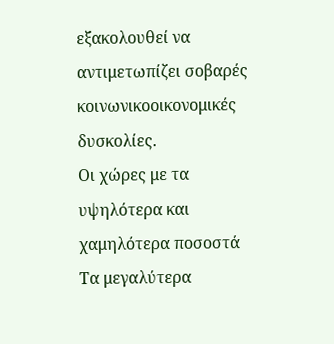εξακολουθεί να αντιμετωπίζει σοβαρές κοινωνικοοικονομικές
δυσκολίες.
Οι χώρες με τα
υψηλότερα και χαμηλότερα ποσοστά
Τα μεγαλύτερα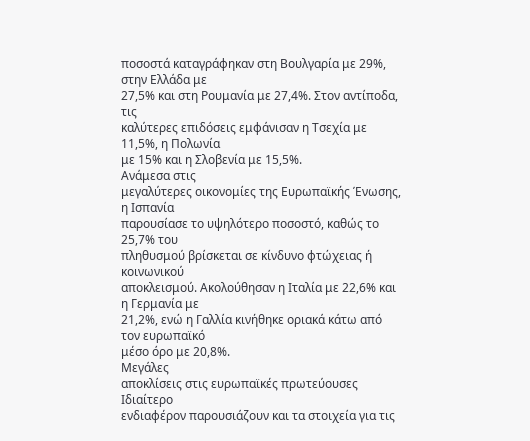ποσοστά καταγράφηκαν στη Βουλγαρία με 29%, στην Ελλάδα με
27,5% και στη Ρουμανία με 27,4%. Στον αντίποδα, τις
καλύτερες επιδόσεις εμφάνισαν η Τσεχία με 11,5%, η Πολωνία
με 15% και η Σλοβενία με 15,5%.
Ανάμεσα στις
μεγαλύτερες οικονομίες της Ευρωπαϊκής Ένωσης, η Ισπανία
παρουσίασε το υψηλότερο ποσοστό, καθώς το 25,7% του
πληθυσμού βρίσκεται σε κίνδυνο φτώχειας ή κοινωνικού
αποκλεισμού. Ακολούθησαν η Ιταλία με 22,6% και η Γερμανία με
21,2%, ενώ η Γαλλία κινήθηκε οριακά κάτω από τον ευρωπαϊκό
μέσο όρο με 20,8%.
Μεγάλες
αποκλίσεις στις ευρωπαϊκές πρωτεύουσες
Ιδιαίτερο
ενδιαφέρον παρουσιάζουν και τα στοιχεία για τις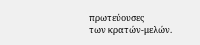πρωτεύουσες
των κρατών-μελών.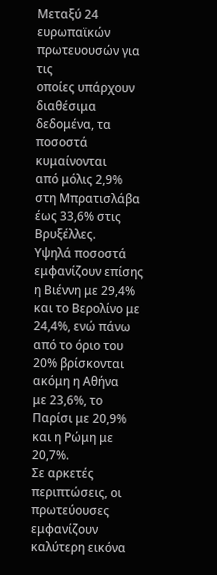Μεταξύ 24 ευρωπαϊκών πρωτευουσών για τις
οποίες υπάρχουν διαθέσιμα δεδομένα, τα ποσοστά κυμαίνονται
από μόλις 2,9% στη Μπρατισλάβα έως 33,6% στις Βρυξέλλες.
Υψηλά ποσοστά
εμφανίζουν επίσης η Βιέννη με 29,4% και το Βερολίνο με
24,4%, ενώ πάνω από το όριο του 20% βρίσκονται ακόμη η Αθήνα
με 23,6%, το Παρίσι με 20,9% και η Ρώμη με 20,7%.
Σε αρκετές
περιπτώσεις, οι πρωτεύουσες εμφανίζουν καλύτερη εικόνα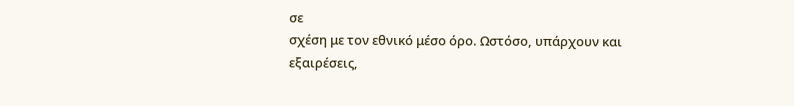σε
σχέση με τον εθνικό μέσο όρο. Ωστόσο, υπάρχουν και
εξαιρέσεις,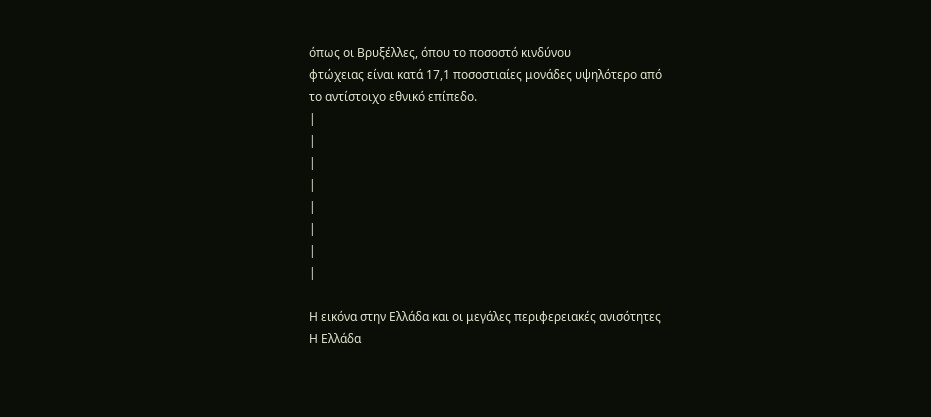όπως οι Βρυξέλλες, όπου το ποσοστό κινδύνου
φτώχειας είναι κατά 17,1 ποσοστιαίες μονάδες υψηλότερο από
το αντίστοιχο εθνικό επίπεδο.
|
|
|
|
|
|
|
|

Η εικόνα στην Ελλάδα και οι μεγάλες περιφερειακές ανισότητες
Η Ελλάδα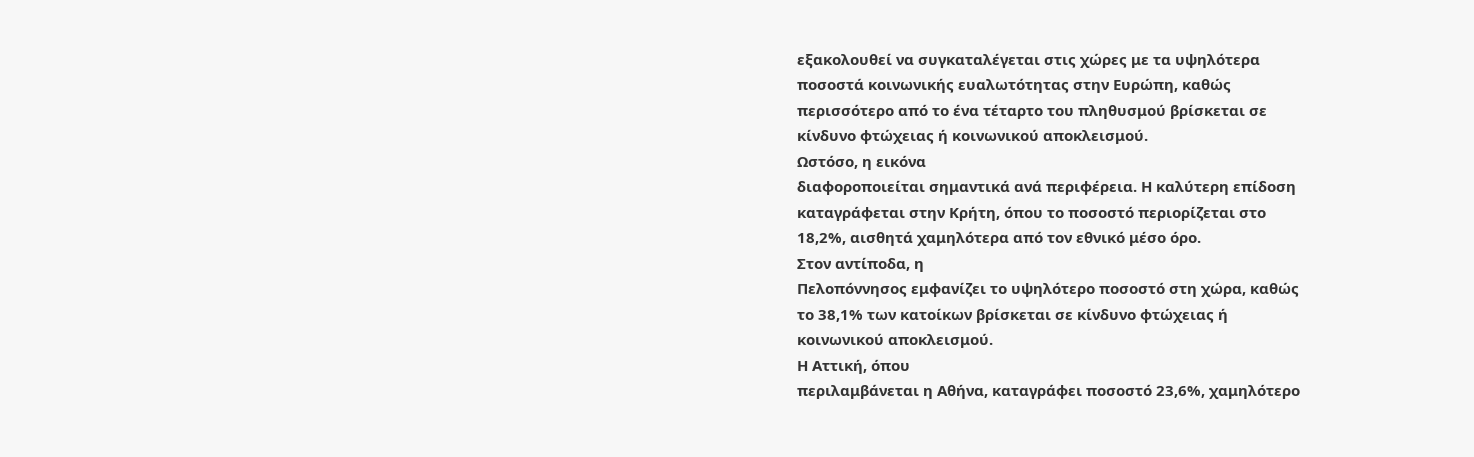εξακολουθεί να συγκαταλέγεται στις χώρες με τα υψηλότερα
ποσοστά κοινωνικής ευαλωτότητας στην Ευρώπη, καθώς
περισσότερο από το ένα τέταρτο του πληθυσμού βρίσκεται σε
κίνδυνο φτώχειας ή κοινωνικού αποκλεισμού.
Ωστόσο, η εικόνα
διαφοροποιείται σημαντικά ανά περιφέρεια. Η καλύτερη επίδοση
καταγράφεται στην Κρήτη, όπου το ποσοστό περιορίζεται στο
18,2%, αισθητά χαμηλότερα από τον εθνικό μέσο όρο.
Στον αντίποδα, η
Πελοπόννησος εμφανίζει το υψηλότερο ποσοστό στη χώρα, καθώς
το 38,1% των κατοίκων βρίσκεται σε κίνδυνο φτώχειας ή
κοινωνικού αποκλεισμού.
Η Αττική, όπου
περιλαμβάνεται η Αθήνα, καταγράφει ποσοστό 23,6%, χαμηλότερο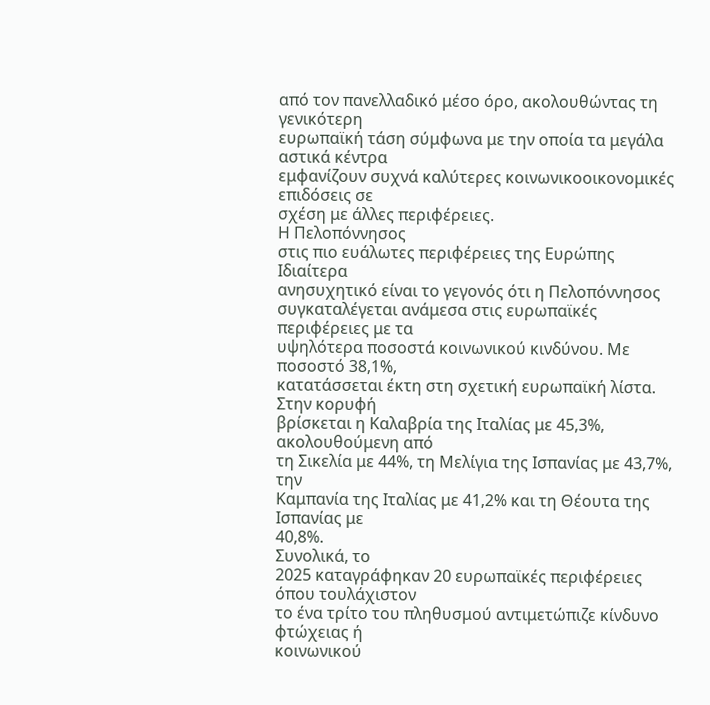από τον πανελλαδικό μέσο όρο, ακολουθώντας τη γενικότερη
ευρωπαϊκή τάση σύμφωνα με την οποία τα μεγάλα αστικά κέντρα
εμφανίζουν συχνά καλύτερες κοινωνικοοικονομικές επιδόσεις σε
σχέση με άλλες περιφέρειες.
Η Πελοπόννησος
στις πιο ευάλωτες περιφέρειες της Ευρώπης
Ιδιαίτερα
ανησυχητικό είναι το γεγονός ότι η Πελοπόννησος
συγκαταλέγεται ανάμεσα στις ευρωπαϊκές περιφέρειες με τα
υψηλότερα ποσοστά κοινωνικού κινδύνου. Με ποσοστό 38,1%,
κατατάσσεται έκτη στη σχετική ευρωπαϊκή λίστα.
Στην κορυφή
βρίσκεται η Καλαβρία της Ιταλίας με 45,3%, ακολουθούμενη από
τη Σικελία με 44%, τη Μελίγια της Ισπανίας με 43,7%, την
Καμπανία της Ιταλίας με 41,2% και τη Θέουτα της Ισπανίας με
40,8%.
Συνολικά, το
2025 καταγράφηκαν 20 ευρωπαϊκές περιφέρειες όπου τουλάχιστον
το ένα τρίτο του πληθυσμού αντιμετώπιζε κίνδυνο φτώχειας ή
κοινωνικού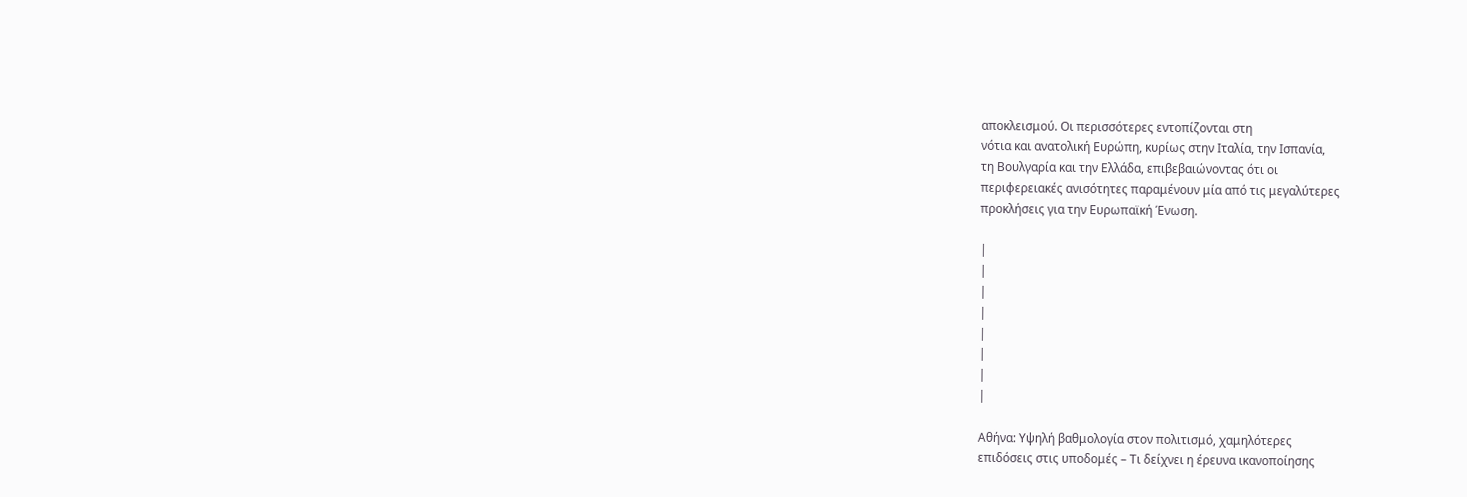αποκλεισμού. Οι περισσότερες εντοπίζονται στη
νότια και ανατολική Ευρώπη, κυρίως στην Ιταλία, την Ισπανία,
τη Βουλγαρία και την Ελλάδα, επιβεβαιώνοντας ότι οι
περιφερειακές ανισότητες παραμένουν μία από τις μεγαλύτερες
προκλήσεις για την Ευρωπαϊκή Ένωση.

|
|
|
|
|
|
|
|

Αθήνα: Υψηλή βαθμολογία στον πολιτισμό, χαμηλότερες
επιδόσεις στις υποδομές – Τι δείχνει η έρευνα ικανοποίησης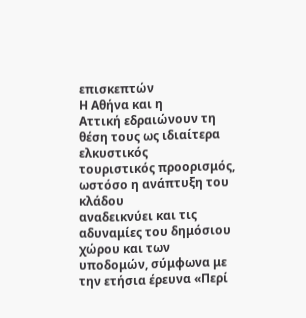επισκεπτών
Η Αθήνα και η
Αττική εδραιώνουν τη θέση τους ως ιδιαίτερα ελκυστικός
τουριστικός προορισμός, ωστόσο η ανάπτυξη του κλάδου
αναδεικνύει και τις αδυναμίες του δημόσιου χώρου και των
υποδομών, σύμφωνα με την ετήσια έρευνα «Περί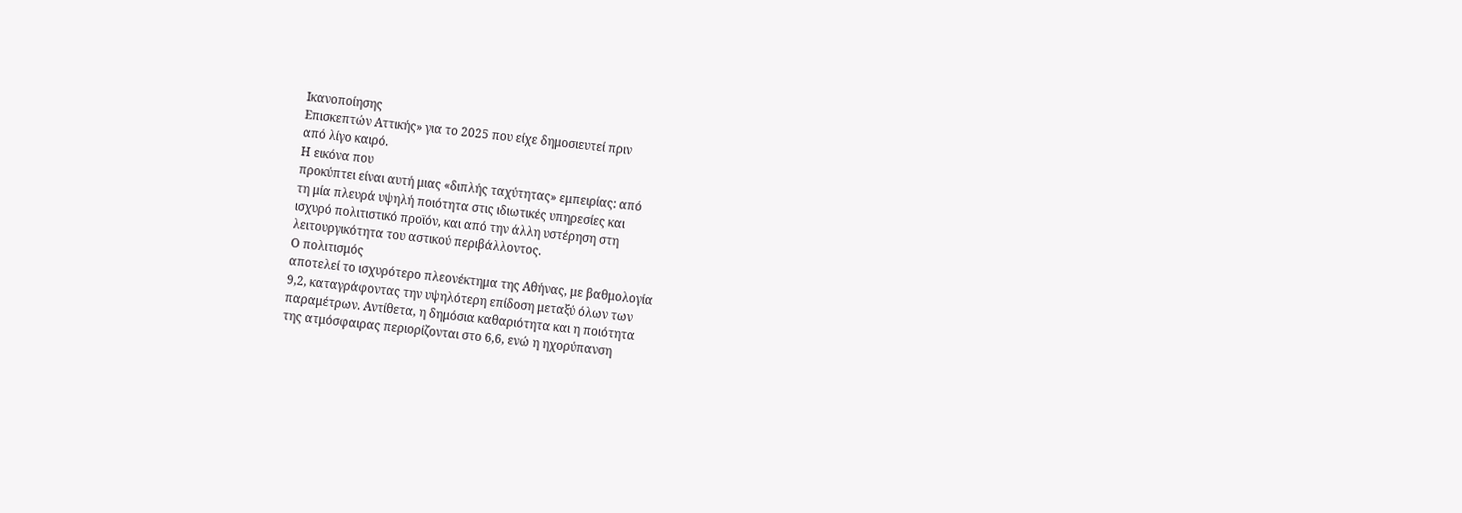Ικανοποίησης
Επισκεπτών Αττικής» για το 2025 που είχε δημοσιευτεί πριν
από λίγο καιρό.
Η εικόνα που
προκύπτει είναι αυτή μιας «διπλής ταχύτητας» εμπειρίας: από
τη μία πλευρά υψηλή ποιότητα στις ιδιωτικές υπηρεσίες και
ισχυρό πολιτιστικό προϊόν, και από την άλλη υστέρηση στη
λειτουργικότητα του αστικού περιβάλλοντος.
Ο πολιτισμός
αποτελεί το ισχυρότερο πλεονέκτημα της Αθήνας, με βαθμολογία
9,2, καταγράφοντας την υψηλότερη επίδοση μεταξύ όλων των
παραμέτρων. Αντίθετα, η δημόσια καθαριότητα και η ποιότητα
της ατμόσφαιρας περιορίζονται στο 6,6, ενώ η ηχορύπανση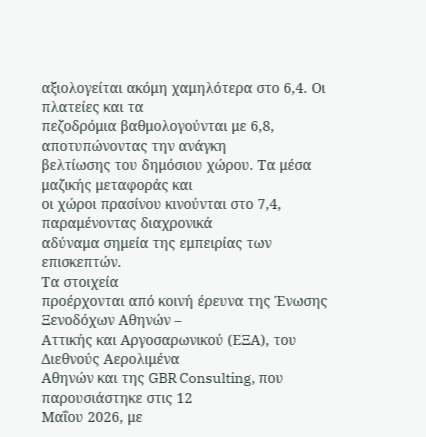αξιολογείται ακόμη χαμηλότερα στο 6,4. Οι πλατείες και τα
πεζοδρόμια βαθμολογούνται με 6,8, αποτυπώνοντας την ανάγκη
βελτίωσης του δημόσιου χώρου. Τα μέσα μαζικής μεταφοράς και
οι χώροι πρασίνου κινούνται στο 7,4, παραμένοντας διαχρονικά
αδύναμα σημεία της εμπειρίας των επισκεπτών.
Τα στοιχεία
προέρχονται από κοινή έρευνα της Ένωσης Ξενοδόχων Αθηνών –
Αττικής και Αργοσαρωνικού (ΕΞΑ), του Διεθνούς Αερολιμένα
Αθηνών και της GBR Consulting, που παρουσιάστηκε στις 12
Μαΐου 2026, με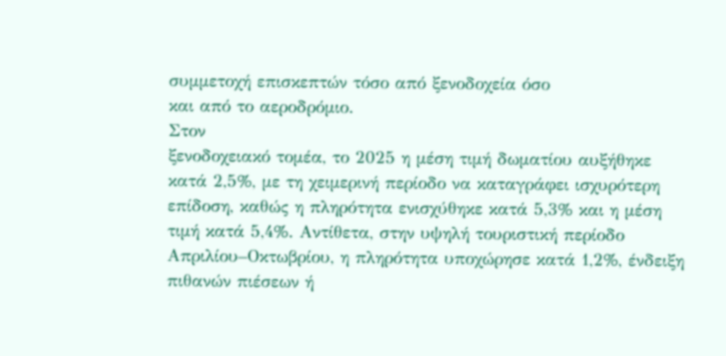συμμετοχή επισκεπτών τόσο από ξενοδοχεία όσο
και από το αεροδρόμιο.
Στον
ξενοδοχειακό τομέα, το 2025 η μέση τιμή δωματίου αυξήθηκε
κατά 2,5%, με τη χειμερινή περίοδο να καταγράφει ισχυρότερη
επίδοση, καθώς η πληρότητα ενισχύθηκε κατά 5,3% και η μέση
τιμή κατά 5,4%. Αντίθετα, στην υψηλή τουριστική περίοδο
Απριλίου–Οκτωβρίου, η πληρότητα υποχώρησε κατά 1,2%, ένδειξη
πιθανών πιέσεων ή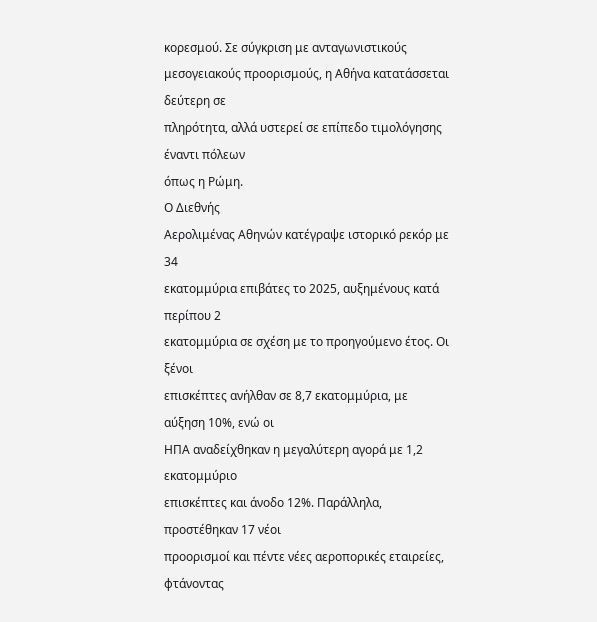κορεσμού. Σε σύγκριση με ανταγωνιστικούς
μεσογειακούς προορισμούς, η Αθήνα κατατάσσεται δεύτερη σε
πληρότητα, αλλά υστερεί σε επίπεδο τιμολόγησης έναντι πόλεων
όπως η Ρώμη.
Ο Διεθνής
Αερολιμένας Αθηνών κατέγραψε ιστορικό ρεκόρ με 34
εκατομμύρια επιβάτες το 2025, αυξημένους κατά περίπου 2
εκατομμύρια σε σχέση με το προηγούμενο έτος. Οι ξένοι
επισκέπτες ανήλθαν σε 8,7 εκατομμύρια, με αύξηση 10%, ενώ οι
ΗΠΑ αναδείχθηκαν η μεγαλύτερη αγορά με 1,2 εκατομμύριο
επισκέπτες και άνοδο 12%. Παράλληλα, προστέθηκαν 17 νέοι
προορισμοί και πέντε νέες αεροπορικές εταιρείες, φτάνοντας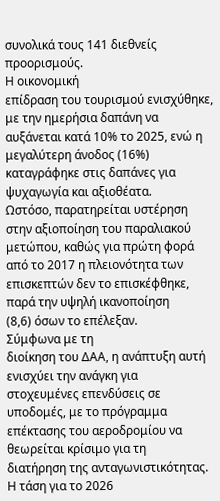συνολικά τους 141 διεθνείς προορισμούς.
Η οικονομική
επίδραση του τουρισμού ενισχύθηκε, με την ημερήσια δαπάνη να
αυξάνεται κατά 10% το 2025, ενώ η μεγαλύτερη άνοδος (16%)
καταγράφηκε στις δαπάνες για ψυχαγωγία και αξιοθέατα.
Ωστόσο, παρατηρείται υστέρηση στην αξιοποίηση του παραλιακού
μετώπου, καθώς για πρώτη φορά από το 2017 η πλειονότητα των
επισκεπτών δεν το επισκέφθηκε, παρά την υψηλή ικανοποίηση
(8,6) όσων το επέλεξαν.
Σύμφωνα με τη
διοίκηση του ΔΑΑ, η ανάπτυξη αυτή ενισχύει την ανάγκη για
στοχευμένες επενδύσεις σε υποδομές, με το πρόγραμμα
επέκτασης του αεροδρομίου να θεωρείται κρίσιμο για τη
διατήρηση της ανταγωνιστικότητας. Η τάση για το 2026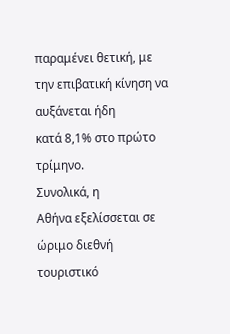παραμένει θετική, με την επιβατική κίνηση να αυξάνεται ήδη
κατά 8,1% στο πρώτο τρίμηνο.
Συνολικά, η
Αθήνα εξελίσσεται σε ώριμο διεθνή τουριστικό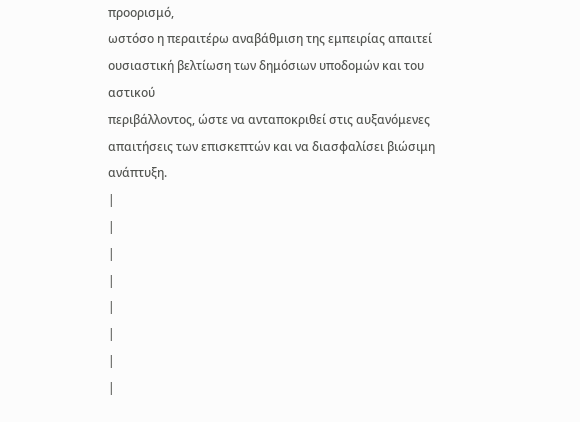προορισμό,
ωστόσο η περαιτέρω αναβάθμιση της εμπειρίας απαιτεί
ουσιαστική βελτίωση των δημόσιων υποδομών και του αστικού
περιβάλλοντος, ώστε να ανταποκριθεί στις αυξανόμενες
απαιτήσεις των επισκεπτών και να διασφαλίσει βιώσιμη
ανάπτυξη.
|
|
|
|
|
|
|
|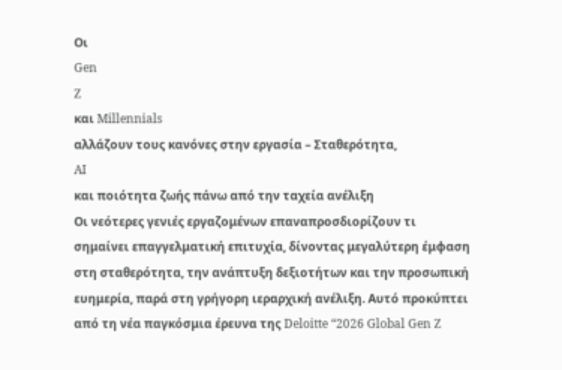Οι
Gen
Z
και Millennials
αλλάζουν τους κανόνες στην εργασία – Σταθερότητα,
AI
και ποιότητα ζωής πάνω από την ταχεία ανέλιξη
Οι νεότερες γενιές εργαζομένων επαναπροσδιορίζουν τι
σημαίνει επαγγελματική επιτυχία, δίνοντας μεγαλύτερη έμφαση
στη σταθερότητα, την ανάπτυξη δεξιοτήτων και την προσωπική
ευημερία, παρά στη γρήγορη ιεραρχική ανέλιξη. Αυτό προκύπτει
από τη νέα παγκόσμια έρευνα της Deloitte “2026 Global Gen Z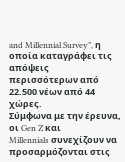and Millennial Survey”, η οποία καταγράφει τις απόψεις
περισσότερων από 22.500 νέων από 44 χώρες.
Σύμφωνα με την έρευνα, οι Gen Z και
Millennials συνεχίζουν να προσαρμόζονται στις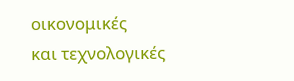οικονομικές
και τεχνολογικές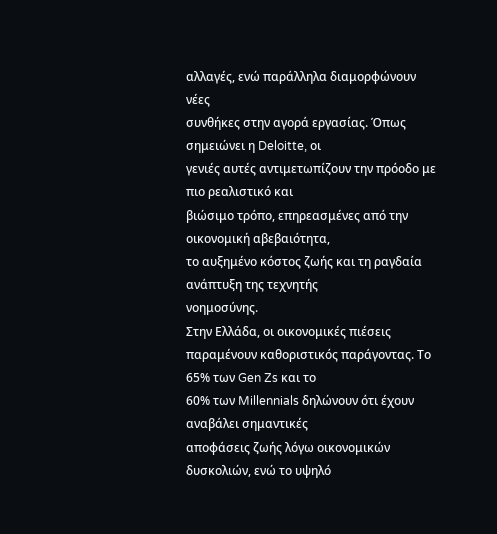αλλαγές, ενώ παράλληλα διαμορφώνουν νέες
συνθήκες στην αγορά εργασίας. Όπως σημειώνει η Deloitte, οι
γενιές αυτές αντιμετωπίζουν την πρόοδο με πιο ρεαλιστικό και
βιώσιμο τρόπο, επηρεασμένες από την οικονομική αβεβαιότητα,
το αυξημένο κόστος ζωής και τη ραγδαία ανάπτυξη της τεχνητής
νοημοσύνης.
Στην Ελλάδα, οι οικονομικές πιέσεις
παραμένουν καθοριστικός παράγοντας. Το 65% των Gen Zs και το
60% των Millennials δηλώνουν ότι έχουν αναβάλει σημαντικές
αποφάσεις ζωής λόγω οικονομικών δυσκολιών, ενώ το υψηλό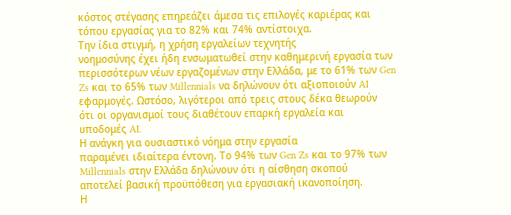κόστος στέγασης επηρεάζει άμεσα τις επιλογές καριέρας και
τόπου εργασίας για το 82% και 74% αντίστοιχα.
Την ίδια στιγμή, η χρήση εργαλείων τεχνητής
νοημοσύνης έχει ήδη ενσωματωθεί στην καθημερινή εργασία των
περισσότερων νέων εργαζομένων στην Ελλάδα, με το 61% των Gen
Zs και το 65% των Millennials να δηλώνουν ότι αξιοποιούν AI
εφαρμογές. Ωστόσο, λιγότεροι από τρεις στους δέκα θεωρούν
ότι οι οργανισμοί τους διαθέτουν επαρκή εργαλεία και
υποδομές AI.
Η ανάγκη για ουσιαστικό νόημα στην εργασία
παραμένει ιδιαίτερα έντονη. Το 94% των Gen Zs και το 97% των
Millennials στην Ελλάδα δηλώνουν ότι η αίσθηση σκοπού
αποτελεί βασική προϋπόθεση για εργασιακή ικανοποίηση.
Η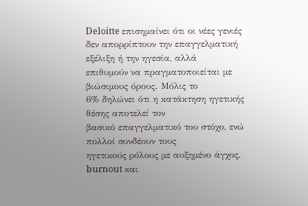Deloitte επισημαίνει ότι οι νέες γενιές
δεν απορρίπτουν την επαγγελματική εξέλιξη ή την ηγεσία, αλλά
επιθυμούν να πραγματοποιείται με βιώσιμους όρους. Μόλις το
6% δηλώνει ότι η κατάκτηση ηγετικής θέσης αποτελεί τον
βασικό επαγγελματικό του στόχο, ενώ πολλοί συνδέουν τους
ηγετικούς ρόλους με αυξημένο άγχος, burnout και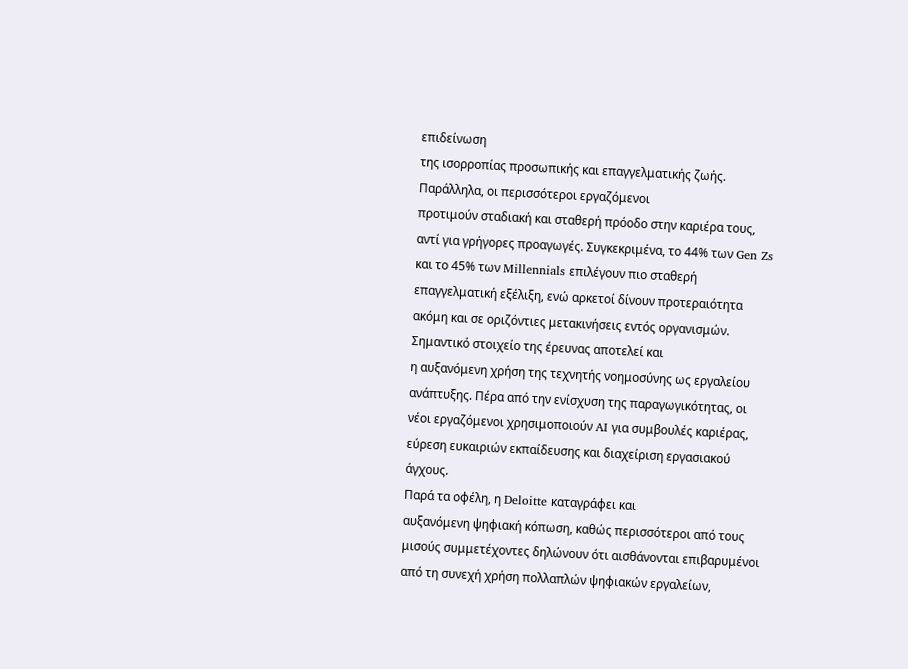επιδείνωση
της ισορροπίας προσωπικής και επαγγελματικής ζωής.
Παράλληλα, οι περισσότεροι εργαζόμενοι
προτιμούν σταδιακή και σταθερή πρόοδο στην καριέρα τους,
αντί για γρήγορες προαγωγές. Συγκεκριμένα, το 44% των Gen Zs
και το 45% των Millennials επιλέγουν πιο σταθερή
επαγγελματική εξέλιξη, ενώ αρκετοί δίνουν προτεραιότητα
ακόμη και σε οριζόντιες μετακινήσεις εντός οργανισμών.
Σημαντικό στοιχείο της έρευνας αποτελεί και
η αυξανόμενη χρήση της τεχνητής νοημοσύνης ως εργαλείου
ανάπτυξης. Πέρα από την ενίσχυση της παραγωγικότητας, οι
νέοι εργαζόμενοι χρησιμοποιούν AI για συμβουλές καριέρας,
εύρεση ευκαιριών εκπαίδευσης και διαχείριση εργασιακού
άγχους.
Παρά τα οφέλη, η Deloitte καταγράφει και
αυξανόμενη ψηφιακή κόπωση, καθώς περισσότεροι από τους
μισούς συμμετέχοντες δηλώνουν ότι αισθάνονται επιβαρυμένοι
από τη συνεχή χρήση πολλαπλών ψηφιακών εργαλείων,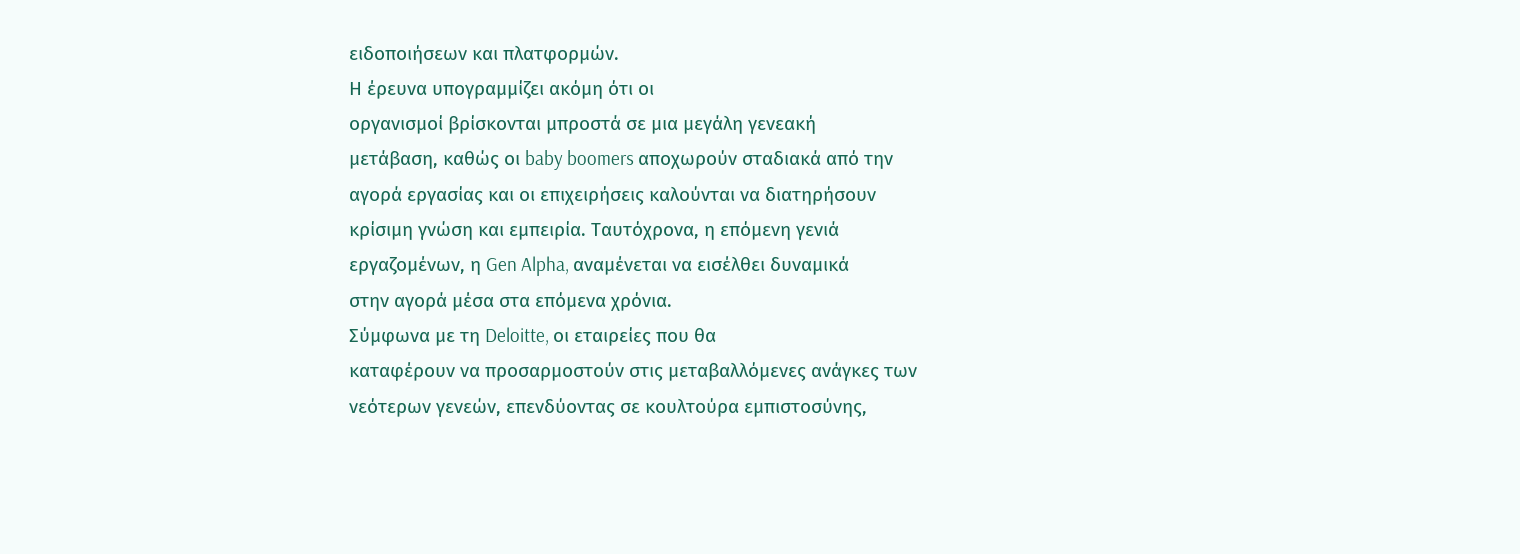ειδοποιήσεων και πλατφορμών.
Η έρευνα υπογραμμίζει ακόμη ότι οι
οργανισμοί βρίσκονται μπροστά σε μια μεγάλη γενεακή
μετάβαση, καθώς οι baby boomers αποχωρούν σταδιακά από την
αγορά εργασίας και οι επιχειρήσεις καλούνται να διατηρήσουν
κρίσιμη γνώση και εμπειρία. Ταυτόχρονα, η επόμενη γενιά
εργαζομένων, η Gen Alpha, αναμένεται να εισέλθει δυναμικά
στην αγορά μέσα στα επόμενα χρόνια.
Σύμφωνα με τη Deloitte, οι εταιρείες που θα
καταφέρουν να προσαρμοστούν στις μεταβαλλόμενες ανάγκες των
νεότερων γενεών, επενδύοντας σε κουλτούρα εμπιστοσύνης,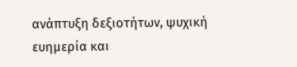ανάπτυξη δεξιοτήτων, ψυχική ευημερία και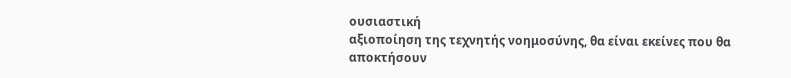ουσιαστική
αξιοποίηση της τεχνητής νοημοσύνης, θα είναι εκείνες που θα
αποκτήσουν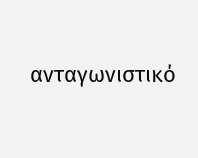ανταγωνιστικό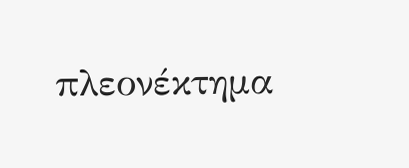πλεονέκτημα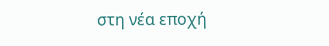στη νέα εποχή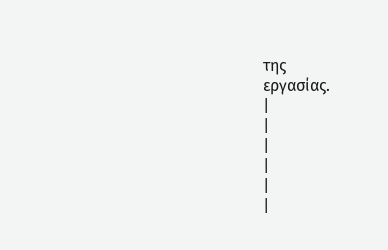της
εργασίας.
|
|
|
|
|
|